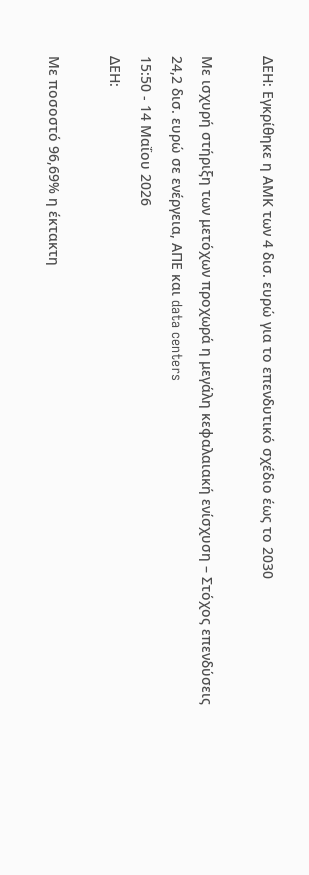ΔΕΗ: Εγκρίθηκε η ΑΜΚ των 4 δισ. ευρώ για το επενδυτικό σχέδιο έως το 2030

Με ισχυρή στήριξη των μετόχων προχωρά η μεγάλη κεφαλαιακή ενίσχυση – Στόχος επενδύσεις 24,2 δισ. ευρώ σε ενέργεια, ΑΠΕ και data centers
15:50 - 14 Μαΐου 2026
ΔΕΗ:

Με ποσοστό 96,69% η έκτακτη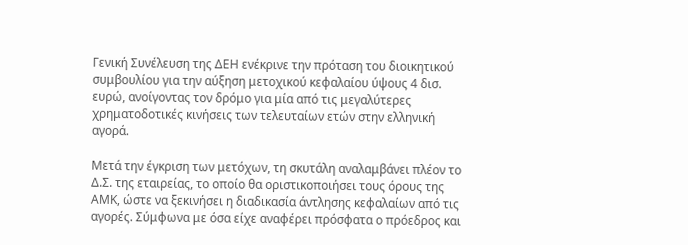Γενική Συνέλευση της ΔΕΗ ενέκρινε την πρόταση του διοικητικού συμβουλίου για την αύξηση μετοχικού κεφαλαίου ύψους 4 δισ. ευρώ, ανοίγοντας τον δρόμο για μία από τις μεγαλύτερες χρηματοδοτικές κινήσεις των τελευταίων ετών στην ελληνική αγορά.

Μετά την έγκριση των μετόχων, τη σκυτάλη αναλαμβάνει πλέον το Δ.Σ. της εταιρείας, το οποίο θα οριστικοποιήσει τους όρους της ΑΜΚ, ώστε να ξεκινήσει η διαδικασία άντλησης κεφαλαίων από τις αγορές. Σύμφωνα με όσα είχε αναφέρει πρόσφατα ο πρόεδρος και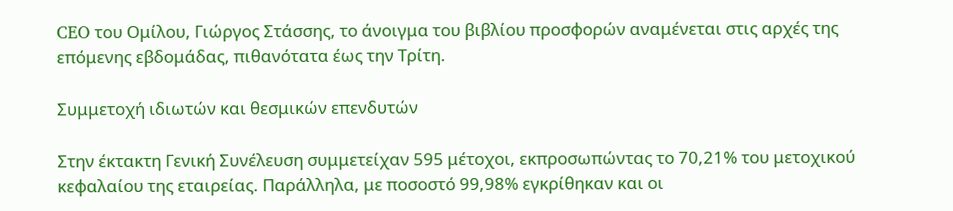CEO του Ομίλου, Γιώργος Στάσσης, το άνοιγμα του βιβλίου προσφορών αναμένεται στις αρχές της επόμενης εβδομάδας, πιθανότατα έως την Τρίτη.

Συμμετοχή ιδιωτών και θεσμικών επενδυτών

Στην έκτακτη Γενική Συνέλευση συμμετείχαν 595 μέτοχοι, εκπροσωπώντας το 70,21% του μετοχικού κεφαλαίου της εταιρείας. Παράλληλα, με ποσοστό 99,98% εγκρίθηκαν και οι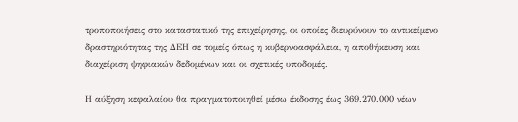τροποποιήσεις στο καταστατικό της επιχείρησης, οι οποίες διευρύνουν το αντικείμενο δραστηριότητας της ΔΕΗ σε τομείς όπως η κυβερνοασφάλεια, η αποθήκευση και διαχείριση ψηφιακών δεδομένων και οι σχετικές υποδομές.

Η αύξηση κεφαλαίου θα πραγματοποιηθεί μέσω έκδοσης έως 369.270.000 νέων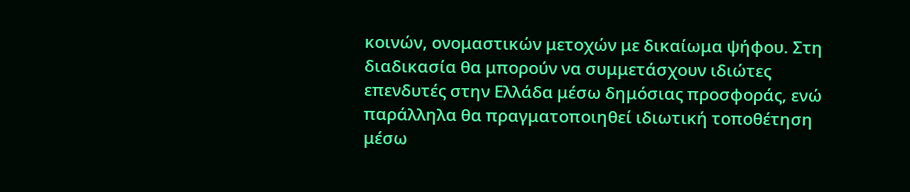κοινών, ονομαστικών μετοχών με δικαίωμα ψήφου. Στη διαδικασία θα μπορούν να συμμετάσχουν ιδιώτες επενδυτές στην Ελλάδα μέσω δημόσιας προσφοράς, ενώ παράλληλα θα πραγματοποιηθεί ιδιωτική τοποθέτηση μέσω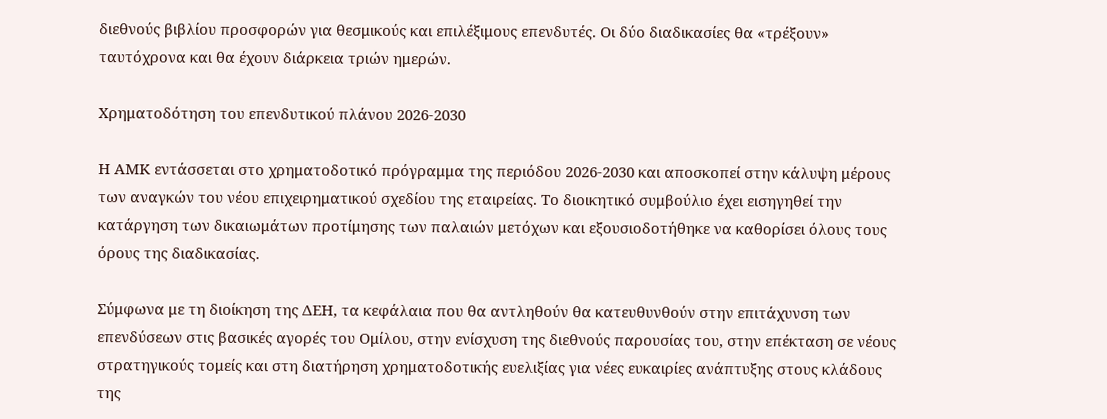διεθνούς βιβλίου προσφορών για θεσμικούς και επιλέξιμους επενδυτές. Οι δύο διαδικασίες θα «τρέξουν» ταυτόχρονα και θα έχουν διάρκεια τριών ημερών.

Χρηματοδότηση του επενδυτικού πλάνου 2026-2030

Η ΑΜΚ εντάσσεται στο χρηματοδοτικό πρόγραμμα της περιόδου 2026-2030 και αποσκοπεί στην κάλυψη μέρους των αναγκών του νέου επιχειρηματικού σχεδίου της εταιρείας. Το διοικητικό συμβούλιο έχει εισηγηθεί την κατάργηση των δικαιωμάτων προτίμησης των παλαιών μετόχων και εξουσιοδοτήθηκε να καθορίσει όλους τους όρους της διαδικασίας.

Σύμφωνα με τη διοίκηση της ΔΕΗ, τα κεφάλαια που θα αντληθούν θα κατευθυνθούν στην επιτάχυνση των επενδύσεων στις βασικές αγορές του Ομίλου, στην ενίσχυση της διεθνούς παρουσίας του, στην επέκταση σε νέους στρατηγικούς τομείς και στη διατήρηση χρηματοδοτικής ευελιξίας για νέες ευκαιρίες ανάπτυξης στους κλάδους της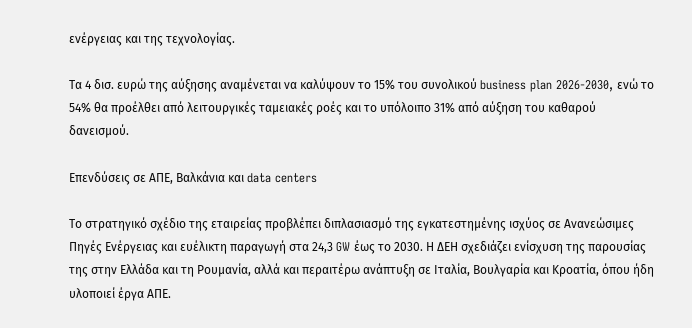ενέργειας και της τεχνολογίας.

Τα 4 δισ. ευρώ της αύξησης αναμένεται να καλύψουν το 15% του συνολικού business plan 2026-2030, ενώ το 54% θα προέλθει από λειτουργικές ταμειακές ροές και το υπόλοιπο 31% από αύξηση του καθαρού δανεισμού.

Επενδύσεις σε ΑΠΕ, Βαλκάνια και data centers

Το στρατηγικό σχέδιο της εταιρείας προβλέπει διπλασιασμό της εγκατεστημένης ισχύος σε Ανανεώσιμες Πηγές Ενέργειας και ευέλικτη παραγωγή στα 24,3 GW έως το 2030. Η ΔΕΗ σχεδιάζει ενίσχυση της παρουσίας της στην Ελλάδα και τη Ρουμανία, αλλά και περαιτέρω ανάπτυξη σε Ιταλία, Βουλγαρία και Κροατία, όπου ήδη υλοποιεί έργα ΑΠΕ.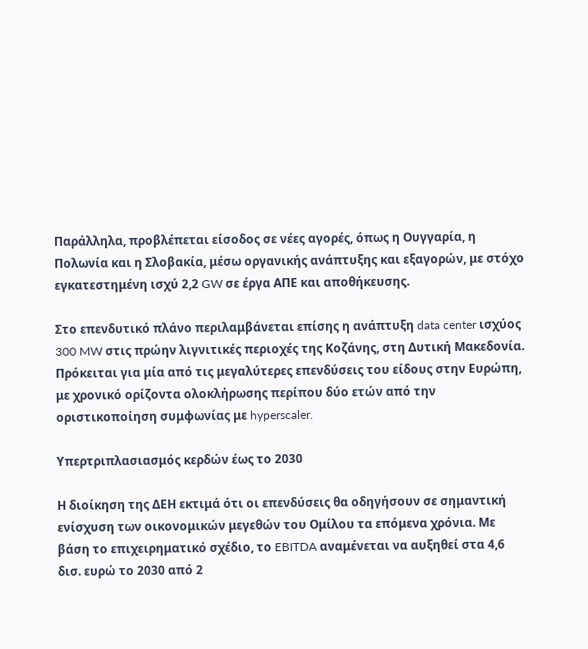Παράλληλα, προβλέπεται είσοδος σε νέες αγορές, όπως η Ουγγαρία, η Πολωνία και η Σλοβακία, μέσω οργανικής ανάπτυξης και εξαγορών, με στόχο εγκατεστημένη ισχύ 2,2 GW σε έργα ΑΠΕ και αποθήκευσης.

Στο επενδυτικό πλάνο περιλαμβάνεται επίσης η ανάπτυξη data center ισχύος 300 MW στις πρώην λιγνιτικές περιοχές της Κοζάνης, στη Δυτική Μακεδονία. Πρόκειται για μία από τις μεγαλύτερες επενδύσεις του είδους στην Ευρώπη, με χρονικό ορίζοντα ολοκλήρωσης περίπου δύο ετών από την οριστικοποίηση συμφωνίας με hyperscaler.

Υπερτριπλασιασμός κερδών έως το 2030

Η διοίκηση της ΔΕΗ εκτιμά ότι οι επενδύσεις θα οδηγήσουν σε σημαντική ενίσχυση των οικονομικών μεγεθών του Ομίλου τα επόμενα χρόνια. Με βάση το επιχειρηματικό σχέδιο, το EBITDA αναμένεται να αυξηθεί στα 4,6 δισ. ευρώ το 2030 από 2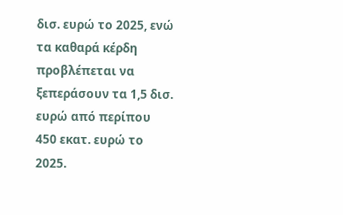δισ. ευρώ το 2025, ενώ τα καθαρά κέρδη προβλέπεται να ξεπεράσουν τα 1,5 δισ. ευρώ από περίπου 450 εκατ. ευρώ το 2025.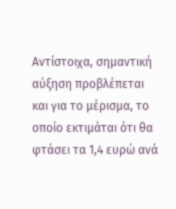Αντίστοιχα, σημαντική αύξηση προβλέπεται και για το μέρισμα, το οποίο εκτιμάται ότι θα φτάσει τα 1,4 ευρώ ανά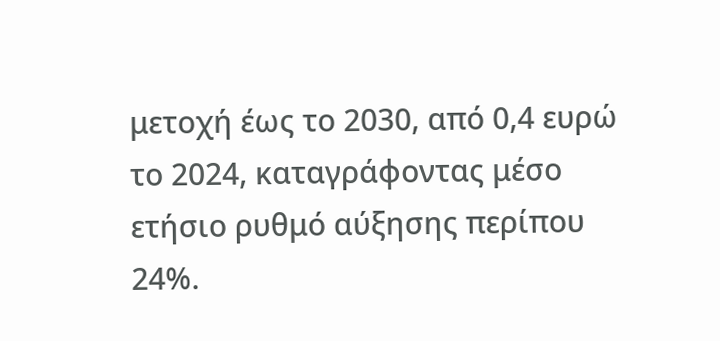μετοχή έως το 2030, από 0,4 ευρώ το 2024, καταγράφοντας μέσο ετήσιο ρυθμό αύξησης περίπου 24%.